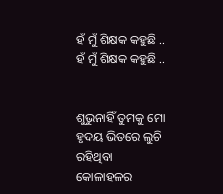ହଁ ମୁଁ ଶିକ୍ଷକ କହୁଛି ..
ହଁ ମୁଁ ଶିକ୍ଷକ କହୁଛି ..


ଶୁଭୁନାହିଁ ତୁମକୁ ମୋ ହୃଦୟ ଭିତରେ ଲୁଚି ରହିଥିବା କୋଳାହଳର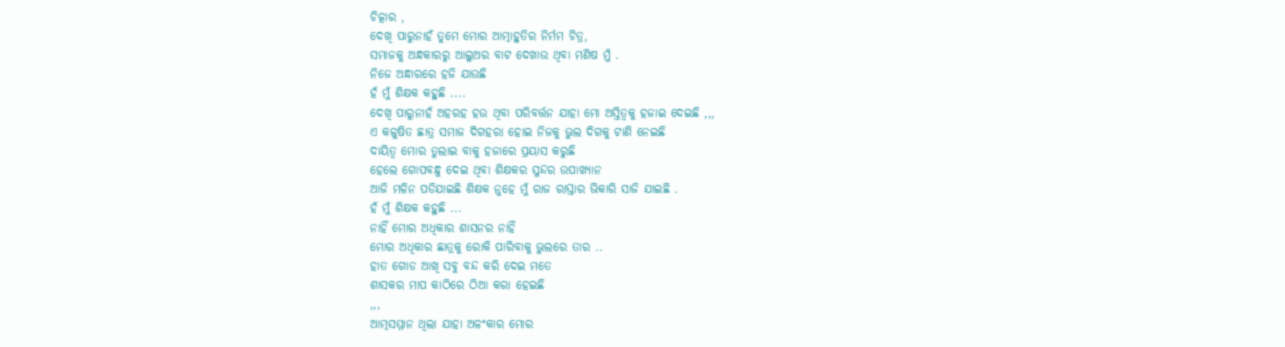ଚିତ୍କାର ,
ଦେଖି ପାରୁନାହଁ ତୁମେ ମୋର ଆତ୍ମାହୁତିର ନିର୍ମମ ଚିତ୍ର,
ସମାଜକୁ ଅନ୍ଧକାରରୁ ଆଲୁଅର ବାଟ ଦେଖାଉ ଥିବା ମଣିଷ ମୁଁ .
ନିଜେ ଅନ୍ଧାରରେ ହଜି ଯାଉଛି
ହଁ ମୁଁ ଶିକ୍ଷକ କହୁଛି ....
ଦେଖି ପାରୁନାହଁ ଅହରହ ହଉ ଥିବା ପରିବର୍ତ୍ତନ ଯାହା ମୋ ଅସ୍ତିତ୍ୱକୁ ହଜାଇ ଦେଇଛି ,,,
ଏ କଳୁଷିତ ଛାତ୍ର ସମାଜ ଦିଗହରା ହୋଇ ନିଜକୁ ଭୁଲ ଦିଗକୁ ଟାଣି ନେଇଛି
ଦାୟିତ୍ୱ ମୋର ତୁଲାଇ ବାକୁ ହଜାରେ ପ୍ରୟାସ କରୁଛି
ହେଲେ ଗୋପବନ୍ଧୁ ଦେଇ ଥିବା ଶିକ୍ଷକର ସୁନ୍ଦର ଉପାଖ୍ୟାନ
ଆଜି ମଳିନ ପଡିଯାଇଛି ଶିକ୍ଷକ ନୁହେ ମୁଁ ରାଜ ରାସ୍ତାର ଭିକାରି ସାଜି ଯାଇଛି .
ହଁ ମୁଁ ଶିକ୍ଷକ କହୁଛି ...
ନାହିଁ ମୋର ଅଧିକାର ଶାସନର ନାହିଁ
ମୋର ଅଧିକାର ଛାତ୍ରକୁ ରୋକି ପାରିବାକୁ ଭୁଲରେ ତାର ..
ହାତ ଗୋଡ ଆଖି ସବୁ ବନ୍ଦ କରି ଦେଇ ମତେ
ଶାସକର ମାପ କାଠିରେ ଠିଆ କରା ହେଇଛି
,,,
ଆତ୍ମସମ୍ମାନ ଥିଲା ଯାହା ଅଳଂକାର ମୋର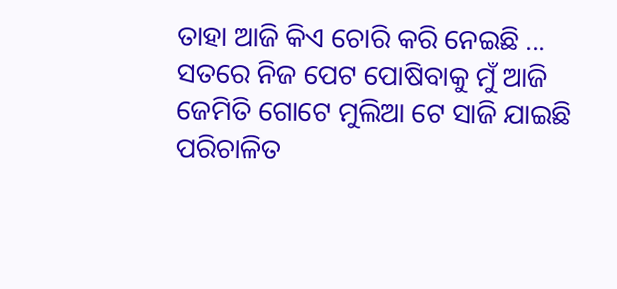ତାହା ଆଜି କିଏ ଚୋରି କରି ନେଇଛି ...
ସତରେ ନିଜ ପେଟ ପୋଷିବାକୁ ମୁଁ ଆଜି
ଜେମିତି ଗୋଟେ ମୁଲିଆ ଟେ ସାଜି ଯାଇଛି
ପରିଚାଳିତ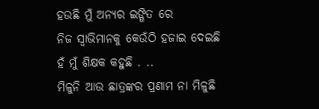ହଉଛି ମୁଁ ଅନ୍ୟର ଇଙ୍ଗିତ ରେ
ନିଜ ସ୍ୱାଭିମାନକୁ କେଉଁଠି ହଜାଇ ଦେଇଛି
ହଁ ମୁଁ ଶିକ୍ଷକ କହୁଛି . ..
ମିଳୁନି ଆଉ ଛାତ୍ରଙ୍କର ପ୍ରଣାମ ନା ମିଳୁଛି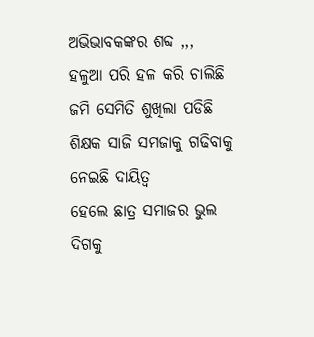ଅଭିଭାବକଙ୍କର ଶବ୍ଦ ,,,
ହଳୁଆ ପରି ହଳ କରି ଚାଲିଛି ଜମି ସେମିତି ଶୁଖିଲା ପଡିଛି
ଶିକ୍ଷକ ସାଜି ସମଜାକୁ ଗଢିବାକୁ ନେଇଛି ଦାୟିତ୍ୱ
ହେଲେ ଛାତ୍ର ସମାଜର ଭୁଲ ଦିଗକୁ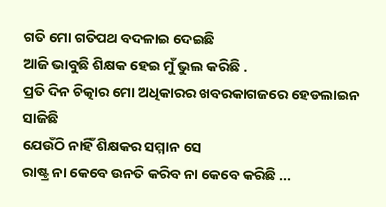ଗତି ମୋ ଗତିପଥ ବଦଳାଇ ଦେଇଛି
ଆଜି ଭାବୁଛି ଶିକ୍ଷକ ହେଇ ମୁଁ ଭୁଲ କରିଛି .
ପ୍ରତି ଦିନ ଚିତ୍କାର ମୋ ଅଧିକାରର ଖବରକାଗଜରେ ହେଡଲାଇନ ସାଜିଛି
ଯେଉଁଠି ନାହିଁ ଶିକ୍ଷକର ସମ୍ମାନ ସେ
ରାଷ୍ଟ୍ର ନା କେବେ ଉନତି କରିବ ନା କେବେ କରିଛି ...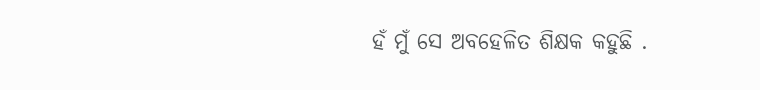ହଁ ମୁଁ ସେ ଅବହେଳିତ ଶିକ୍ଷକ କହୁଛି .